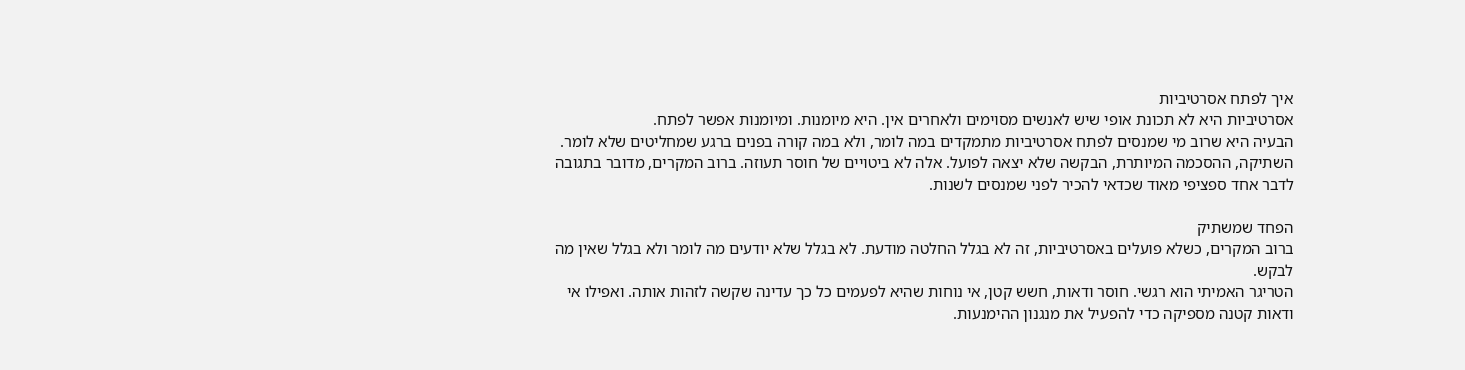איך לפתח אסרטיביות
אסרטיביות היא לא תכונת אופי שיש לאנשים מסוימים ולאחרים אין. היא מיומנות. ומיומנות אפשר לפתח.
הבעיה היא שרוב מי שמנסים לפתח אסרטיביות מתמקדים במה לומר, ולא במה קורה בפנים ברגע שמחליטים שלא לומר. השתיקה, ההסכמה המיותרת, הבקשה שלא יצאה לפועל. אלה לא ביטויים של חוסר תעוזה. ברוב המקרים, מדובר בתגובה לדבר אחד ספציפי מאוד שכדאי להכיר לפני שמנסים לשנות.

הפחד שמשתיק
ברוב המקרים, כשלא פועלים באסרטיביות, זה לא בגלל החלטה מודעת. לא בגלל שלא יודעים מה לומר ולא בגלל שאין מה לבקש.
הטריגר האמיתי הוא רגשי. חוסר ודאות, חשש קטן, אי נוחות שהיא לפעמים כל כך עדינה שקשה לזהות אותה. ואפילו אי ודאות קטנה מספיקה כדי להפעיל את מנגנון ההימנעות.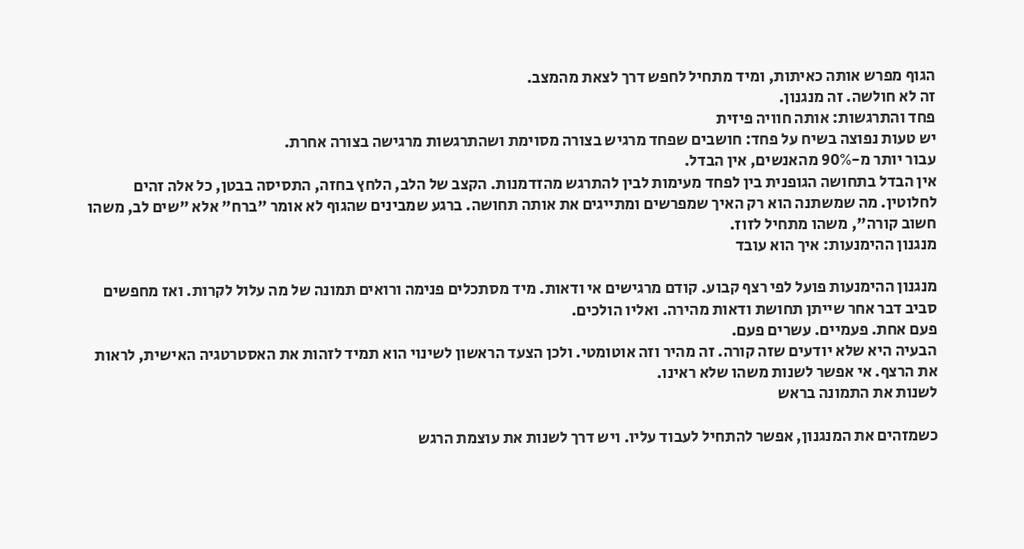הגוף מפרש אותה כאיתות, ומיד מתחיל לחפש דרך לצאת מהמצב.
זה לא חולשה. זה מנגנון.
פחד והתרגשות: אותה חוויה פיזית
יש טעות נפוצה בשיח על פחד: חושבים שפחד מרגיש בצורה מסוימת ושהתרגשות מרגישה בצורה אחרת.
עבור יותר מ-90% מהאנשים, אין הבדל.
אין הבדל בתחושה הגופנית בין לפחד מעימות לבין להתרגש מהזדמנות. הקצב של הלב, הלחץ בחזה, התסיסה בבטן, כל אלה זהים לחלוטין. מה שמשתנה הוא רק האיך שמפרשים ומתייגים את אותה תחושה. ברגע שמבינים שהגוף לא אומר "ברח" אלא "שים לב, משהו חשוב קורה", משהו מתחיל לזוז.
מנגנון ההימנעות: איך הוא עובד

מנגנון ההימנעות פועל לפי רצף קבוע. קודם מרגישים אי ודאות. מיד מסתכלים פנימה ורואים תמונה של מה עלול לקרות. ואז מחפשים סביב דבר אחר שייתן תחושת ודאות מהירה. ואליו הולכים.
פעם אחת. פעמיים. עשרים פעם.
הבעיה היא שלא יודעים שזה קורה. זה מהיר וזה אוטומטי. ולכן הצעד הראשון לשינוי הוא תמיד לזהות את האסטרטגיה האישית, לראות את הרצף. אי אפשר לשנות משהו שלא ראינו.
לשנות את התמונה בראש

כשמזהים את המנגנון, אפשר להתחיל לעבוד עליו. ויש דרך לשנות את עוצמת הרגש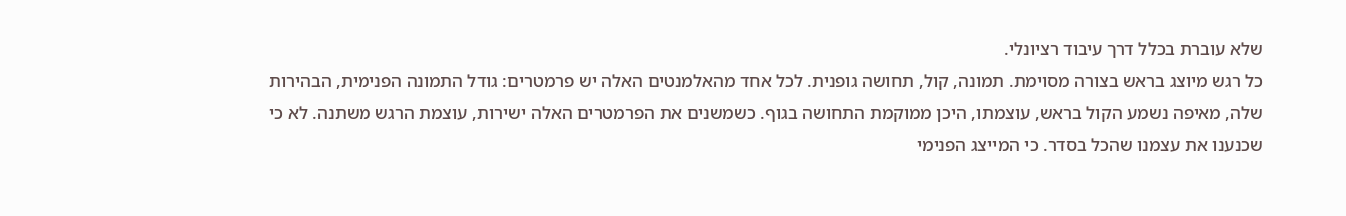שלא עוברת בכלל דרך עיבוד רציונלי.
כל רגש מיוצג בראש בצורה מסוימת. תמונה, קול, תחושה גופנית. לכל אחד מהאלמנטים האלה יש פרמטרים: גודל התמונה הפנימית, הבהירות שלה, מאיפה נשמע הקול בראש, עוצמתו, היכן ממוקמת התחושה בגוף. כשמשנים את הפרמטרים האלה ישירות, עוצמת הרגש משתנה. לא כי שכנענו את עצמנו שהכל בסדר. כי המייצג הפנימי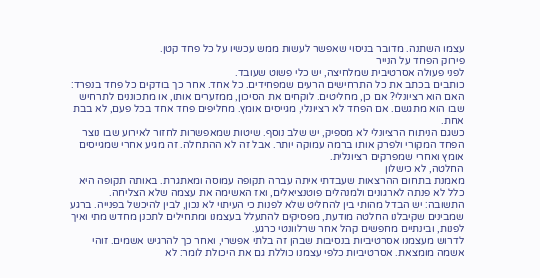עצמו השתנה. מדובר בניסוי שאפשר לעשות ממש עכשיו על כל פחד קטן.
פירוק הפחד על הנייר
לפני פעולה אסרטיבית שמלחיצה, יש כלי פשוט שעובד.
כותבים בכתב את כל התרחישים הרעים שמפחידים. כל אחד. אחר כך בודקים כל פחד בנפרד: האם הוא רציונלי? אם כן, מחליטים. לוקחים את הסיכון, ממזערים אותו, או מתכוננים לתרחיש שבו הוא מתגשם. אם הפחד לא רציונלי, מגייסים אומץ. מחליפים פחד אחד בכל פעם, לא בבת אחת.
כשגם הניתוח הרציונלי לא מספיק, יש שלב נוסף. שיטות שמאפשרות לחזור לאירוע שבו נוצר הפחד המקורי ולפרק אותו ברמה עמוקה יותר. אבל זה לא ההתחלה. זה מגיע אחרי שמגייסים אומץ ואחרי שמפרקים רציונלית.
החלטה, לא כישלון
מאמנת בתחום ההרצאות שעבדתי איתה עברה תקופה עמוסה ומאתגרת. באותה תקופה היא כלל לא פנתה לארגונים ולמנהלים פוטנציאלים, ואז האשימה את עצמה שלא הצליחה.
התשובה: יש הבדל מהותי בין להחליט שלא לפנות כי העיתוי לא נכון, לבין להיכשל בפנייה. ברגע שמבינים שקיבלנו החלטה מודעת, מפסיקים להתעלל בעצמנו ומתחילים לתכנן מחדש מתי ואיך לפנות, ובינתיים מחפשים קהל אחר שרלוונטי כרגע.
לדרוש מעצמנו אסרטיביות בנסיבות שבהן זה בלתי אפשרי, ואחר כך להרגיש אשמים. זוהי אשמה מומצאת. אסרטיביות כלפי עצמנו כוללת גם את היכולת לומר: לא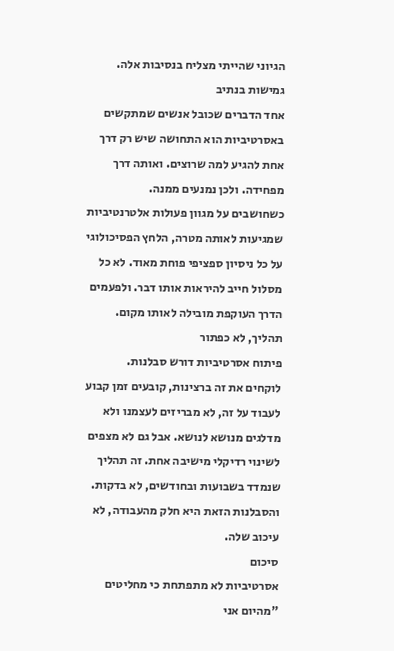הגיוני שהייתי מצליח בנסיבות אלה.
גמישות בנתיב
אחד הדברים שכובל אנשים שמתקשים באסרטיביות הוא התחושה שיש רק דרך אחת להגיע למה שרוצים. ואותה דרך מפחידה. ולכן נמנעים ממנה.
כשחושבים על מגוון פעולות אלטרנטיביות שמגיעות לאותה מטרה, הלחץ הפסיכולוגי על כל ניסיון ספציפי פוחת מאוד. לא כל מסלול חייב להיראות אותו דבר. ולפעמים הדרך העוקפת מובילה לאותו מקום.
תהליך, לא כפתור
פיתוח אסרטיביות דורש סבלנות.
לוקחים את זה ברצינות, קובעים זמן קבוע לעבוד על זה, לא מבריזים לעצמנו ולא מדלגים מנושא לנושא. אבל גם לא מצפים לשינוי רדיקלי מישיבה אחת. זה תהליך שנמדד בשבועות ובחודשים, לא בדקות. והסבלנות הזאת היא חלק מהעבודה, לא עיכוב שלה.
סיכום
אסרטיביות לא מתפתחת כי מחליטים "מהיום אני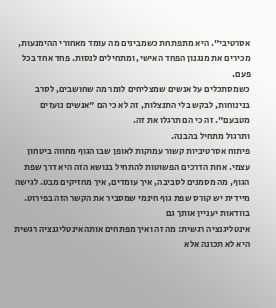אסרטיבי". היא מתפתחת כשמבינים מה עומד מאחורי ההימנעות, מכירים את מנגנון הפחד האישי, ומתחילים לנסות. פחד אחד בכל פעם.
כשמסתכלים על אנשים שמצליחים לומר מה שחושבים, לסרב בנינוחות, לבקש בלי התנצלות, זה לא כי הם "אנשים נועזים מטבעם". זה כי הם תרגלו את זה.
ותרגול מתחיל בהבנה.
פיתוח אסרטיביות קשור עמוקות לאופן שבו הגוף מחווה ביטחון עצמי. אחת הדרכים הפשוטות להתחיל בנושא הזה היא דרך שפת הגוף, מה מסמנים לסביבה, איך עומדים, איך מחזיקים מבט. לגישה מיידית יש קורס שפת גוף חינמי שמסביר את הקשר הזה בפירוט.
בוודאות יעניין אותך גם
אינטליגנציה רגשית: מה זה ואיך מפתחים אותהאינטליגנציה רגשית היא לא תכונה אלא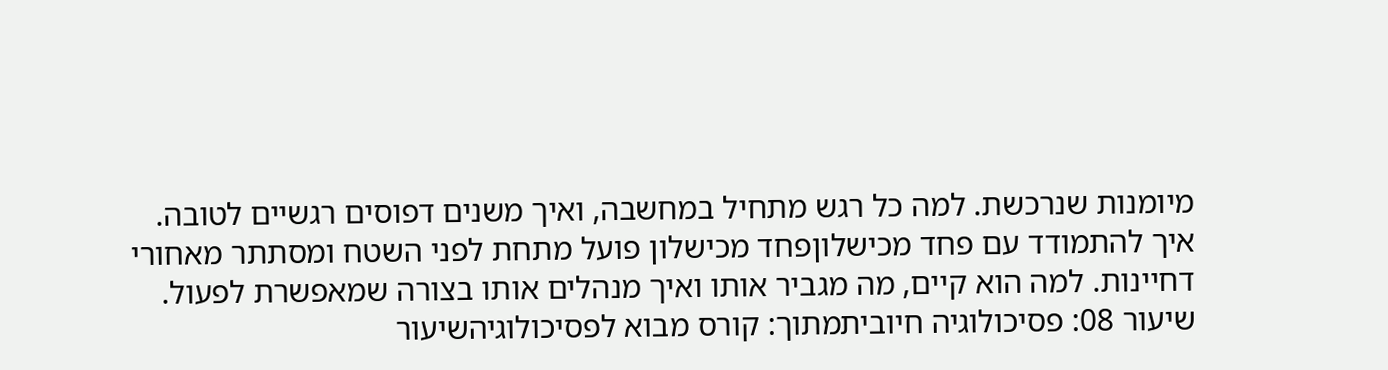מיומנות שנרכשת. למה כל רגש מתחיל במחשבה, ואיך משנים דפוסים רגשיים לטובה.
איך להתמודד עם פחד מכישלוןפחד מכישלון פועל מתחת לפני השטח ומסתתר מאחורי דחיינות. למה הוא קיים, מה מגביר אותו ואיך מנהלים אותו בצורה שמאפשרת לפעול.
שיעור 08: פסיכולוגיה חיוביתמתוך: קורס מבוא לפסיכולוגיהשיעור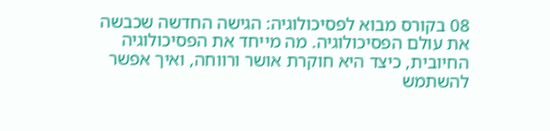08 בקורס מבוא לפסיכולוגיה: הגישה החדשה שכבשה את עולם הפסיכולוגיה. מה מייחד את הפסיכולוגיה החיובית, כיצד היא חוקרת אושר ורווחה, ואיך אפשר להשתמש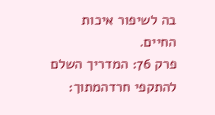בה לשיפור איכות החיים.
פרק 76: המדריך השלם להתקפי חרדהמתוך: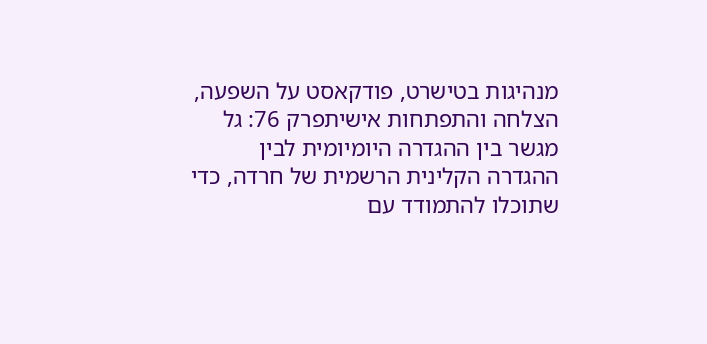מנהיגות בטישרט, פודקאסט על השפעה, הצלחה והתפתחות אישיתפרק 76: גל מגשר בין ההגדרה היומיומית לבין ההגדרה הקלינית הרשמית של חרדה, כדי שתוכלו להתמודד עם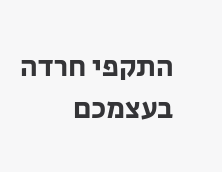התקפי חרדה בעצמכם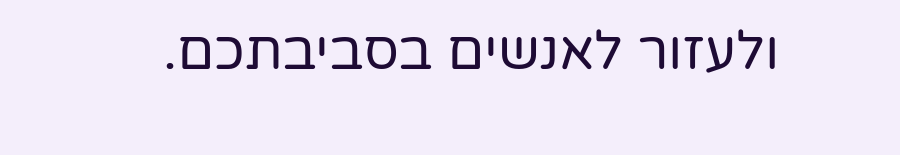ולעזור לאנשים בסביבתכם.